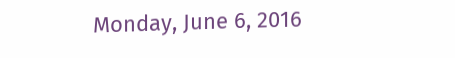Monday, June 6, 2016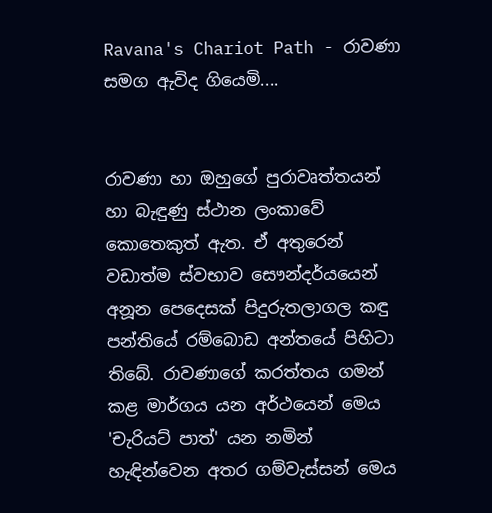Ravana's Chariot Path - රාවණා සමග ඇවිද ගි‍යෙමි....


රාවණා හා ඔහුගේ පුරාවෘත්තයන් හා බැඳුණු ස්ථාන ලංකාවේ කොතෙකුත් ඇත. ඒ අතුරෙන් වඩාත්ම ස්වභාව සෞන්දර්ය‍යෙන් අනූන පෙදෙසක් පිදුරුතලාගල කඳු පන්තියේ රම්බොඩ අන්තයේ පිහිටා තිබේ. රාවණාගේ කරත්තය ගමන් කළ මාර්ගය යන අර්ථයෙන් මෙය 'චැරියට් පාත්' යන නමින් හැඳින්වෙන අතර ගම්වැස්සන් මෙය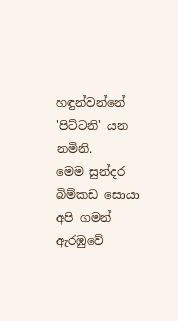හඳුන්වන්නේ 'පිට්ටනි' යන නමිනි.
මෙම සුන්දර බිම්කඩ සොයා අපි ගමන් ඇරඹුවේ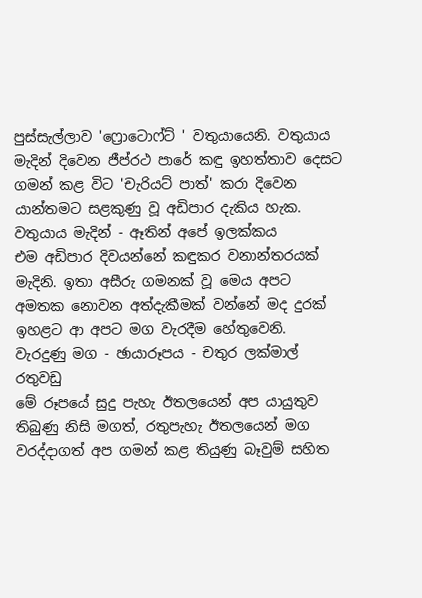පුස්සැල්ලාව ‍'ෆ්‍රොටොෆ්ට් ' වතුයායෙනි. වතුයාය මැදින් දිවෙන ජීප්රථ පාරේ කඳු ඉහත්තාව දෙසට ගමන් කළ විට ‍'චැරියට් පාත්' කරා දිවෙන යාන්තමට සළකුණු වූ අඩිපාර දැකිය හැක.
වතුයාය මැදින් - ඈතින් අ‍පේ ඉලක්කය
එම අඩිපාර දිවයන්නේ කඳුකර වනාන්තරයක් මැදිනි. ඉතා අසීරු ගමනක් වූ මෙය අපට අමතක නොවන අත්දැකීමක් වන්නේ මද දුරක් ඉහළට ආ අපට මග වැරදීම හේතුවෙනි.
වැරදුණු මග - ඡායාරූපය - චතුර ලක්මාල් රතුවඩු
මේ රූපයේ සුදු පැහැ ඊතලයෙන් අප යායුතුව තිබුණු නිසි මගත්, රතුපැහැ ඊතලයෙන් මග වරද්දාගත් අප ගමන් කළ තියුණු බෑවුම් සහිත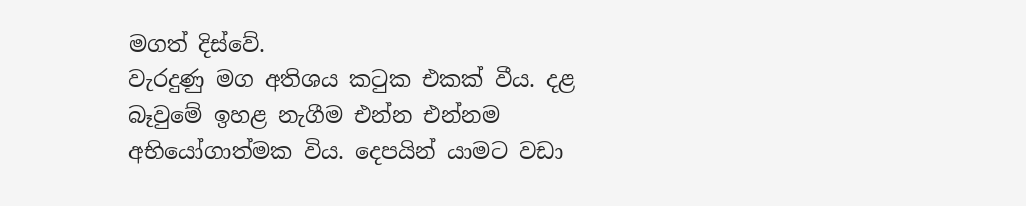මගත් දිස්වේ.
වැරදුණු මග අතිශය කටුක එකක් වීය. දළ බෑවුමේ ඉහළ නැගීම එන්න එන්නම අභියෝගාත්මක විය. දෙපයින් යාමට වඩා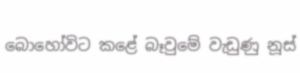බොහෝවිට කළේ බෑවුමේ වැඩුණු නූස්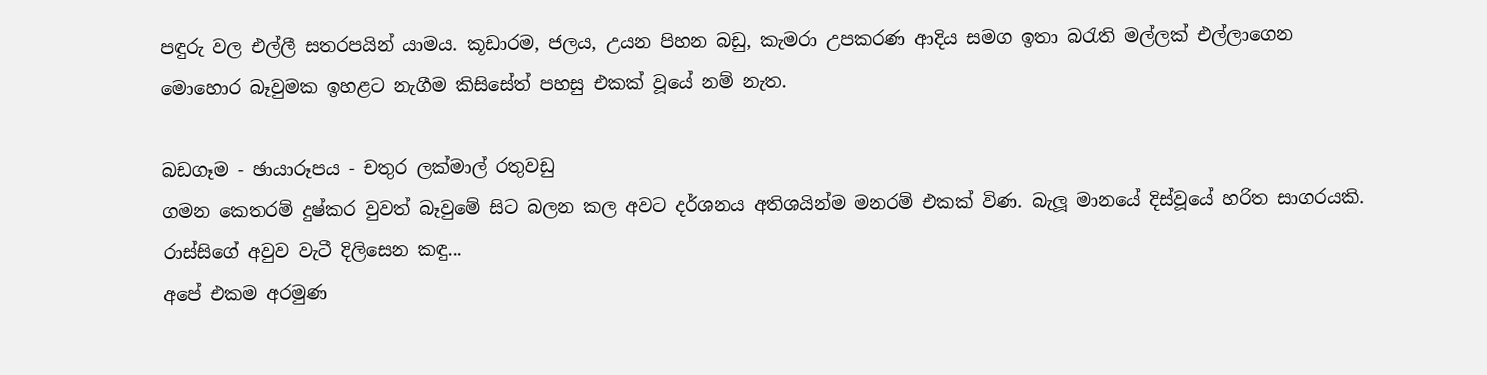පඳුරු වල එල්ලී සතරපයින් යාමය. කූඩාරම, ජලය, උයන පිහන බඩු, කැමරා උපකරණ ආදිය සමග ඉතා බරැති මල්ලක් එල්ලාගෙන මොහොර බෑවුමක ඉහළට නැගීම කිසිසේත් පහසු එකක් වූයේ නම් නැත.

බඩගෑම - ඡායාරූපය - චතුර ලක්මාල් රතුවඩු
ගමන කෙතරම් දුෂ්කර වුවත් බෑවුමේ සිට බලන කල අවට දර්ශනය අතිශයින්ම මනරම් එකක් විණ. බැලූ මානයේ දිස්වූයේ හරිත සාගරයකි.
රාස්සිගේ අවුව වැටී දිලිසෙන කඳු...
අපේ එකම අරමුණ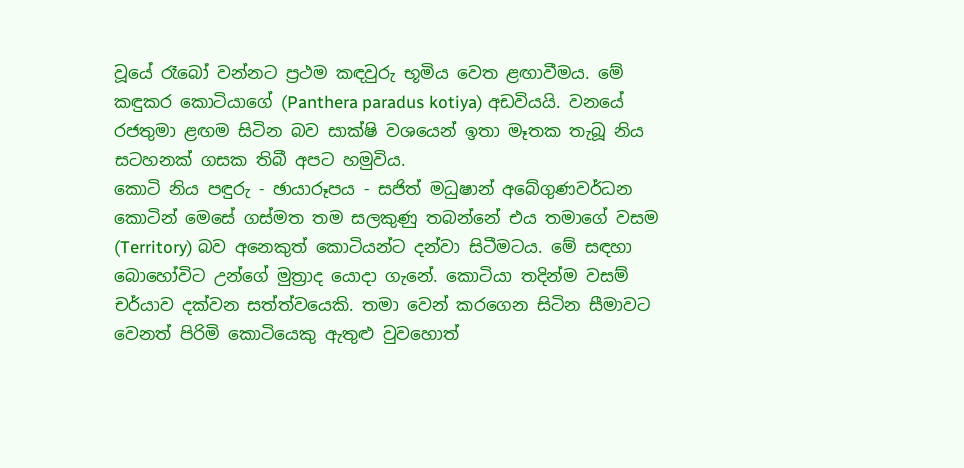වූයේ රෑබෝ වන්නට ප්‍රථම කඳවුරු භූමිය වෙත ළඟාවීමය. මේ කඳුකර කොටියාගේ (Panthera paradus kotiya) අඩවියයි. වනයේ රජතුමා ළඟම සිටින බව සාක්ෂි වශයෙන් ඉතා මෑතක තැබූ නිය සටහනක් ගසක තිබී අපට හමුවිය.
කොටි නිය පඳුරු - ඡායාරූපය - සජිත් මධුෂාන් අබේගුණවර්ධන
කොටින් මෙසේ ගස්මත තම සලකුණු තබන්නේ එය තමාගේ වසම (Territory) බව අනෙකුත් කොටියන්ට දන්වා සිටීමටය. මේ සඳහා බොහෝවිට උන්ගේ මුත්‍රාද යොදා ගැනේ. කොටියා තදින්ම වසම් චර්යාව දක්වන සත්ත්වයෙකි. තමා වෙන් කරගෙන සිටින සීමාව‍ට වෙනත් පිරිමි කොටියෙකු ඇතුළු වුවහොත්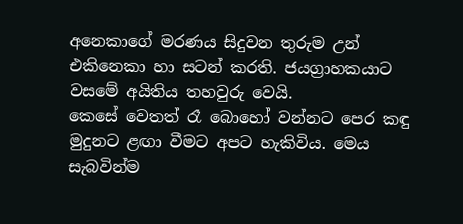අනෙකාගේ මරණය සිදුවන තුරුම උන් එකිනෙකා හා සටන් කරති. ජයග්‍රාහකයාට වසමේ අයිතිය තහවුරු වෙයි.
කෙසේ වෙතත් රෑ බොහෝ වන්නට පෙර කඳු මුදුනට ළඟා වීමට අපට හැකිවිය. මෙය සැබවින්ම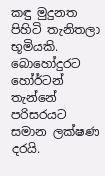කඳු මුදුනත පිහිටි තැනිතලා භූමියකි. බොහෝදුරට හෝර්ටන් තැන්නේ පරිසරයට සමාන ලක්ෂණ දරයි.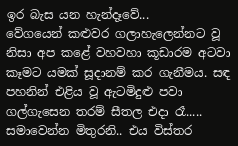ඉර බැස යන හැන්දෑවේ...
වේගයෙන් කළුවර ගලාහැලෙන්නට වූ නිසා අප කළේ වහවහා කූඩාරම අටවා කෑමට යමක් සූදානම් කර ගැනීමය. ස‍‍ඳ පහනින් එළිය වූ ඇටමිදුළු පවා ගල්ගැසෙන තරම් සීතල එදා රෑ..... සමාවෙන්න මිතුරනි.. එය විස්තර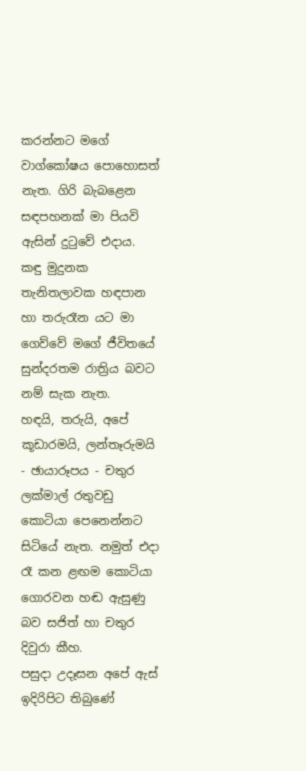කරන්නට මගේ වාග්කෝෂය පොහොසත් නැත. ගිරි බැබළෙන සඳපහනක් මා පියවි ඇසින් දුටුවේ එදාය. කඳු මුදුනක තැනිතලාවක හඳපාන හා තරුරෑන යට මා ගෙව්වේ මගේ ජීවිතයේ සුන්දරතම රාත්‍රිය බවට නම් සැක නැත.
හඳයි, තරුයි, අපේ කූඩාරමයි, ලන්තෑරුමයි - ඡායාරූපය - චතුර ලක්මාල් රතුවඩු
කොටියා පෙනෙන්නට සිටියේ නැත. නමුත් එදා රෑ කන ළඟම කොටියා ගොරවන හඬ ඇසුණු බව සජිත් හා චතුර දිවුරා කීහ.
පසුදා උදෑසන අපේ ඇස් ඉදිරිපිට තිබුණේ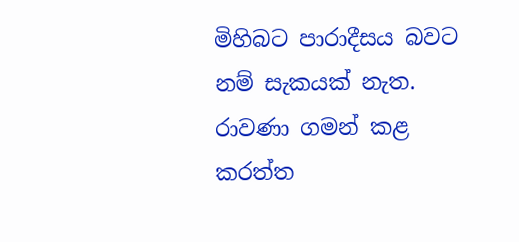මිහිබට පාරාදීසය බවට නම් සැකයක් නැත. රාවණා ගමන් කළ කරත්ත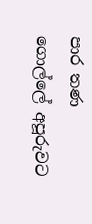පාර තණ ගොල්ලේ අපූරුවට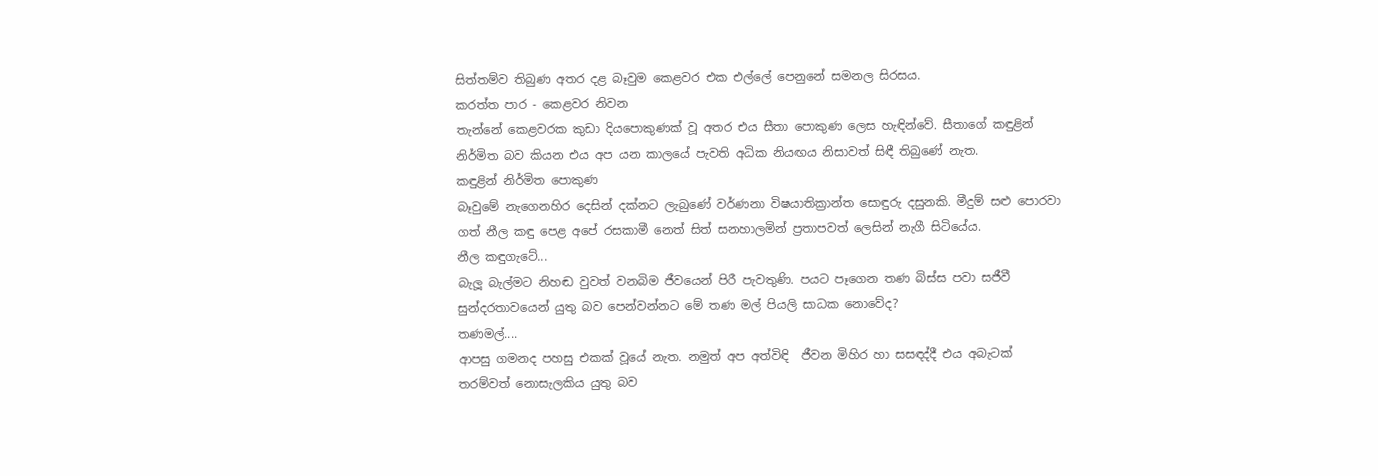සිත්තම්ව තිබුණ අතර දළ බෑවුම කෙළවර එක එල්ලේ පෙනුනේ සමනල සිරසය.
කරත්ත පාර - කෙළවර නිවන
තැන්නේ කෙළවරක කුඩා දියපොකුණක් වූ අතර එය සීතා පොකුණ ලෙස හැඳින්වේ. සීතාගේ කඳුළින් නිර්මිත බව කියන එය අප යන කාලයේ පැවති අධික නියඟය නිසාවත් සිඳී තිබුණේ නැත.
කඳුළින් නිර්මිත පොකුණ
බෑවුමේ නැගෙනහිර දෙසින් දක්නට ලැබුණේ වර්ණනා විෂයාතික්‍රාන්ත ‍සොඳුරු දසුනකි. මීදුම් සළු පොරවා ගත් නීල කඳු පෙළ අපේ රසකාමී නෙත් සිත් සනහාලමින් ප්‍රතාපවත් ලෙසින් නැගී සිටියේය.
නීල කඳුගැටේ...
බැලූ බැල්මට නිහඬ වුවත් වනබිම ජීවයෙන් පිරී පැවතුණි. පයට පෑගෙන තණ බිස්ස පවා සජීවී සුන්දරතාවයෙන් යුතු බව පෙන්වන්නට මේ තණ මල් පියලි සාධක නොවේද?
තණමල්....
ආපසු ගමනද පහසු එකක් වූයේ නැත. නමුත් අප අත්විඳි  ජීවන මිහිර හා සසඳද්දී එය අබැටක් තරම්වත් නොසැලකිය යුතු බව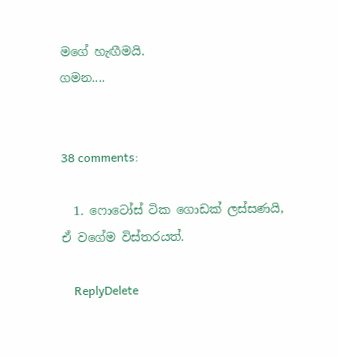මගේ හැඟීමයි.
ගමන....


38 comments:

  1. ෆොටෝස් ටික ගොඩක් ලස්සණයි, ඒ වගේම විස්තරයත්.

    ReplyDelete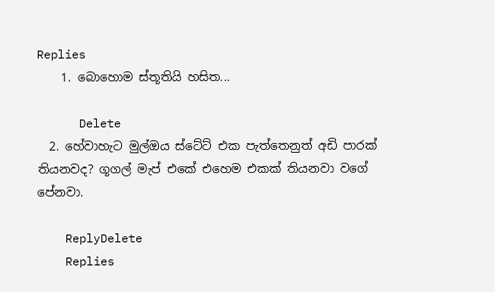Replies
    1. බොහොම ස්තූතියි හසිත...

      Delete
  2. හේවාහැට මුල්ඔය ස්ටේට් එක පැත්තෙනුත් අඩි පාරක් තියනවද? ගූගල් මැප් එකේ එහෙම එකක් තියනවා වගේ පේනවා.

    ReplyDelete
    Replies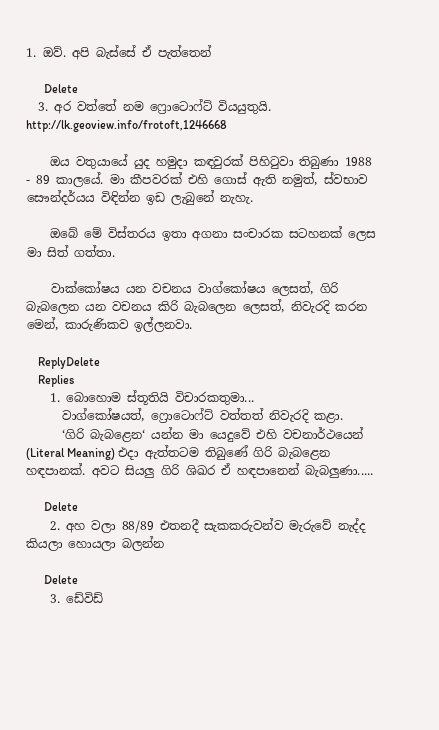1. ඔව්. අපි බැස්සේ ඒ පැත්තෙන්

      Delete
  3. අර වත්තේ නම ෆ්‍රොටොෆ්ට් වියයුතුයි. http://lk.geoview.info/frotoft,1246668

    ඔය වතුයායේ යුද හමුදා කඳවුරක් පිහිටුවා තිබුණා 1988 - 89 කාලයේ. මා කීපවරක් එහි ගොස් ඇති නමුත්, ස්වභාව සෞන්දර්යය විඳින්න ඉඩ ලැබුනේ නැහැ.

    ඔබේ මේ විස්තරය ඉතා අගනා සංචාරක සටහනක් ලෙස මා සිත් ගත්තා.

    වාක්කෝෂය යන වචනය වාග්කෝෂය ලෙසත්, ගිරි බැබලෙන යන වචනය කිරි බැබලෙන ලෙසත්, නිවැරදි කරන මෙන්, කාරුණිකව ඉල්ලනවා.

    ReplyDelete
    Replies
    1. බොහොම ස්තූතියි විචාරකතුමා...
      වාග්කෝෂයත්, ෆ්‍රොටොෆ්ට් වත්තත් නිවැරදි කළා.
      ‘ගිරි බැබළෙන‘ යන්න මා යෙදුවේ එහි වචනාර්ථයෙන් (Literal Meaning) එදා ඇත්තටම තිබුණේ ගිරි බැබළෙන හඳපානක්. අවට සියලු ගිරි ශිඛර ඒ හඳපානෙන් බැබලුණා.....

      Delete
    2. අහ වලා 88/89 එතනදී සැකකරුවන්ව මැරුවේ නැද්ද කියලා හොයලා බලන්න

      Delete
    3. ඩේවිඩ්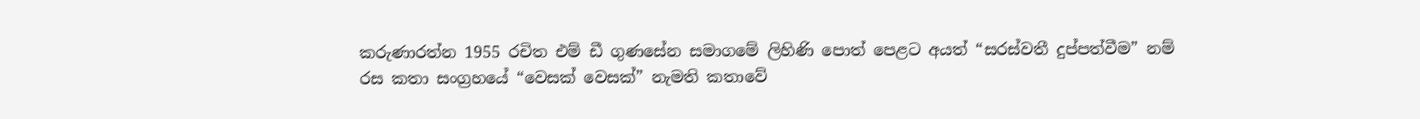කරුණාරත්න 1955 රචිත එම් ඩී ගුණසේන සමාගමේ ලිහිණි පොත් පෙළට අයත් “සරස්වතී දුප්පත්වීම” නම් රස කතා සංග්‍රහයේ “වෙසක් වෙසක්” නැමති කතාවේ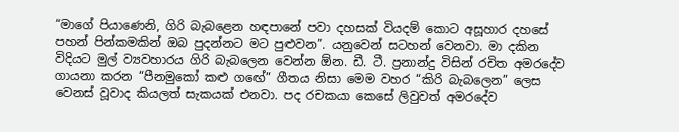“මාගේ පියාණෙනි, ගිරි බැබළෙන හඳපානේ පවා දහසක් වියදම් කොට අසූහාර දහසේ පහන් පින්කමකින් ඔබ පුදන්නට මට පුළුවන”. යනුවෙන් සටහන් වෙනවා. මා දකින විදියට මුල් ව්‍යවහාරය ගිරි බැබලෙන වෙන්න ඕන. ඩී. ටී. ප්‍රනාන්දු විසින් රචිත අමරදේව ගායනා කරන “පීනමුකෝ කළු ගඟේ” ගීතය නිසා මෙම වහර “කිරි බැබලෙන” ලෙස වෙනස් වූවාද කියලත් සැකයක් එනවා. පද රචකයා කෙසේ ලිවුවත් අමරදේව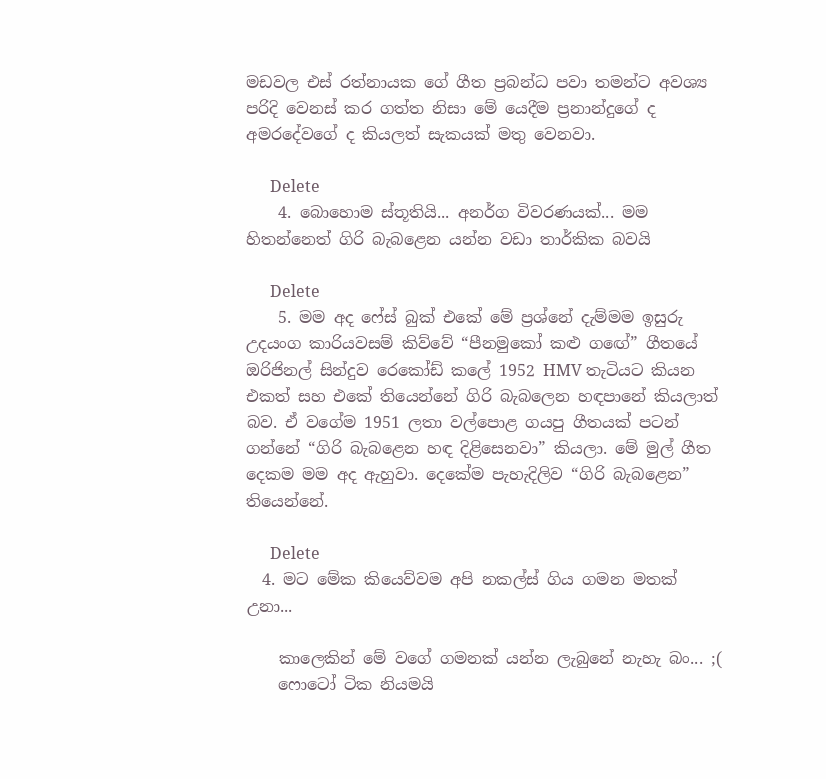මඩවල එස් රත්නායක ගේ ගීත ප්‍රබන්ධ පවා තමන්ට අවශ්‍ය පරිදි වෙනස් කර ගත්ත නිසා මේ යෙදීම ප්‍රනාන්දුගේ ද අමරදේවගේ ද කියලත් සැකයක් මතු වෙනවා.

      Delete
    4. බොහොම ස්තූතියි... අනර්ග විවරණයක්... මම හිතන්නෙත් ගිරි බැබළෙන යන්න වඩා තාර්කික බවයි

      Delete
    5. මම අද ෆේස් බුක් එකේ මේ ප්‍රශ්නේ දැම්මම ඉසුරු උදයංග කාරියවසම් කිව්වේ “පීනමුකෝ කළු ගඟේ” ගීතයේ ඔරිජිනල් සින්දුව රෙකෝඩ් කලේ 1952 HMV තැටියට කියන එකත් සහ එකේ තියෙන්නේ ගිරි බැබලෙන හඳපානේ කියලාත් බව. ඒ වගේම 1951 ලතා වල්පොළ ගයපු ගීතයක් පටන් ගන්නේ “ගිරි බැබළෙන හඳ දිළිසෙනවා” කියලා. මේ මුල් ගීත දෙකම මම අද ඇහුවා. දෙකේම පැහැදිලිව “ගිරි බැබළෙන” තියෙන්නේ.

      Delete
  4. මට මේක කියෙව්වම අපි නකල්ස් ගිය ගමන මතක් උනා...

    කාලෙකින් මේ වගේ ගමනක් යන්න ලැබුනේ නැහැ බං... ;(
    ෆොටෝ ටික නියමයි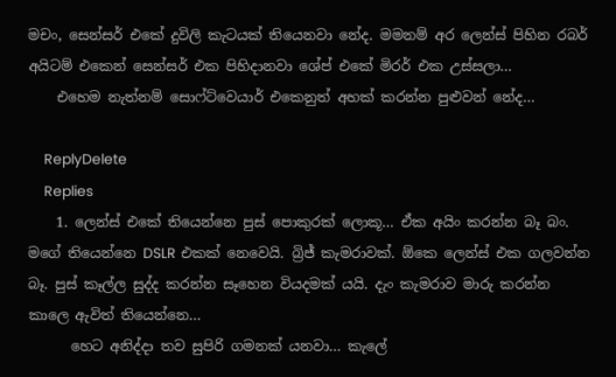මචං, සෙන්සර් එකේ දුවිලි කැටයක් තියෙනවා නේද. මමනම් අර ලෙන්ස් පිහින රබර් අයිටම් එකෙන් සෙන්සර් එක පිහිදානවා ශේප් එකේ මිරර් එක උස්සලා...
    එහෙම නැත්නම් සොෆ්ට්වෙයාර් එකෙනුත් අහක් කරන්න පුළුවන් නේද...

    ReplyDelete
    Replies
    1. ලෙන්ස් එකේ තියෙන්නෙ පුස් පොකුරක් ලොකූ... ඒක අයිං කරන්න බෑ බං. මගේ තියෙන්නෙ DSLR එකක් නෙවෙයි. බ්‍රිජ් කැමරාවක්. ඕකෙ ලෙන්ස් එක ගලවන්න බෑ. පුස් කෑල්ල සුද්ද කරන්න සෑහෙන වියදමක් යයි. දැං කැමරාව මාරු කරන්න කාලෙ ඇවිත් තියෙන්නෙ...
      හෙට අනිද්දා තව සුපිරි ගමනක් යනවා... කැලේ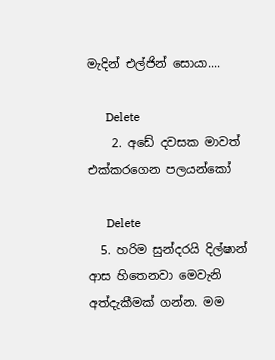මැදින් එල්ජින් සොයා....

      Delete
    2. අඩේ දවසක මාවත් එක්කරගෙන පලයන්කෝ

      Delete
  5. හරිම සුන්දරයි දිල්ෂාන් ආස හිතෙනවා මෙවැනි අත්දැකීමක් ගන්න. මම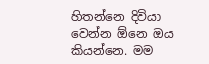හිතන්නෙ දිවියා වෙන්න ඕනෙ ඔය කියන්නෙ. මම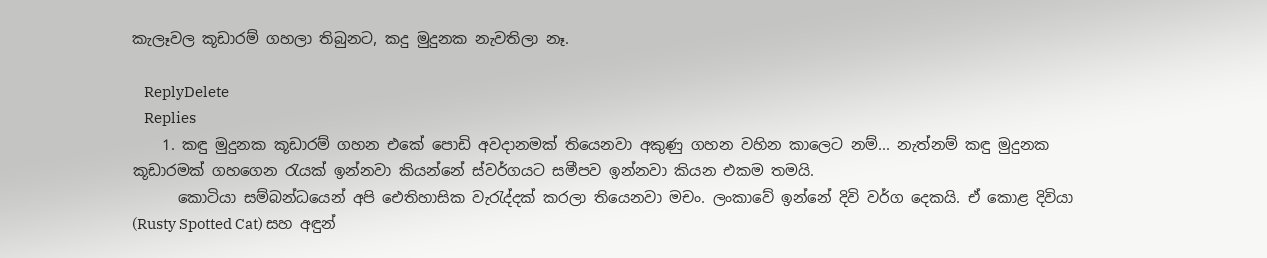කැලෑවල කූඩාරම් ගහලා තිබුනට, කදු මුදුනක නැවතිලා නෑ.

    ReplyDelete
    Replies
    1. කඳු මුදුනක කූඩාරම් ගහන එකේ පොඩි අවදානමක් තියෙනවා අකුණු ගහන වහින කාලෙට නම්... නැත්නම් කඳු මුදුනක කූඩාරමක් ගහගෙන රැයක් ඉන්නවා කියන්නේ ස්වර්ගයට සමීපව ඉන්නවා කියන එකම තමයි.
      කොටියා සම්බන්ධයෙන් අපි ඓතිහාසික වැරැද්දක් කරලා තියෙනවා මචං. ලංකාවේ ඉන්නේ දිවි වර්ග දෙකයි. ඒ කොළ දිවියා (Rusty Spotted Cat) සහ අඳුන්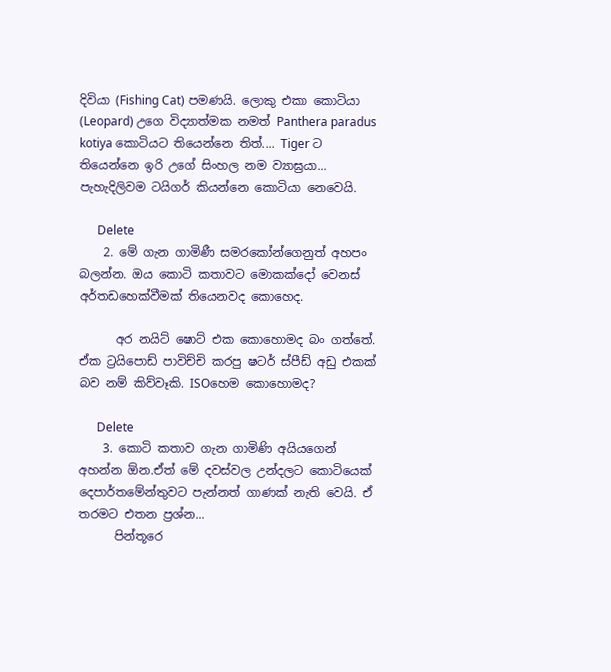දිවියා (Fishing Cat) පමණයි. ලොකු එකා කොටියා (Leopard) උගෙ විද්‍යාත්මක නමත් Panthera paradus kotiya කොටියට තියෙන්නෙ තිත්.... Tiger ට තියෙන්නෙ ඉරි උගේ සිංහල නම ව්‍යාඝ්‍රයා... පැහැදිලිවම ටයිගර් කියන්නෙ කොටියා නෙවෙයි.

      Delete
    2. මේ ගැන ගාමිණී සමරකෝන්ගෙනුත් අහපං බලන්න. ඔය කොටි කතාවට මොකක්දෝ වෙනස් අර්තඩහෙක්වීමක් තියෙනවද කොහෙද.

      අර නයිට් ෂොට් එක කොහොමද බං ගත්තේ. ඒක ට්‍රයිපොඩ් පාවිච්චි කරපු ෂටර් ස්පීඩ් අඩු එකක් බව නම් කිව්වෑකි. ISOහෙම කොහොමද?

      Delete
    3. කොටි කතාව ගැන ගාමිණි අයියගෙන් අහන්න ඕන.ඒත් මේ දවස්වල උන්දලට කොටියෙක් දෙපාර්තමේන්තුවට පැන්නත් ගාණක් නැති වෙයි. ඒ තරමට එතන ප්‍රශ්න...
      පින්තූරෙ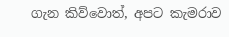ගැන කිව්වොත්, අපට කැමර‍ාව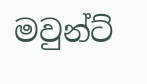මවුන්ට්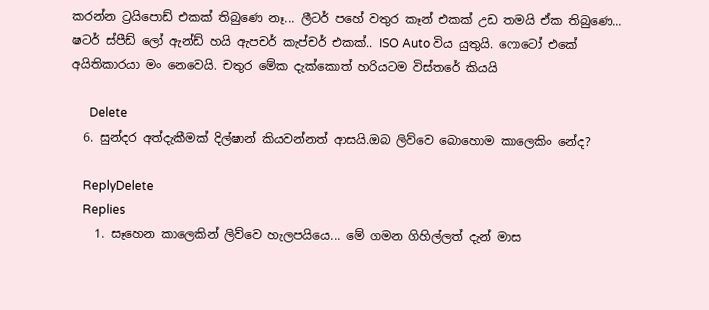කරන්න ට්‍රයිපොඩ් එකක් තිබුණෙ නෑ... ලීටර් පහේ වතුර කෑන් එකක් උඩ තමයි ඒක තිබුණෙ... ෂටර් ස්පීඩ් ලෝ ඇන්ඩ් හයි ඇපචර් කැප්චර් එකක්.. ISO Auto විය යුතුයි. ෆොටෝ එකේ අයිතිකාරයා මං නෙවෙයි. චතුර මේක දැක්කොත් හරියටම විස්තරේ කියයි

      Delete
  6. සුන්දර අත්දැකීමක් දිල්ෂාන් කියවන්නත් ආසයි.ඔබ ලිව්වෙ බොහොම කාලෙකිං නේද?

    ReplyDelete
    Replies
    1. සෑහෙන කාලෙකින් ලිව්වෙ හැලපයියෙ... මේ ගමන ගිහිල්ලත් දැන් මාස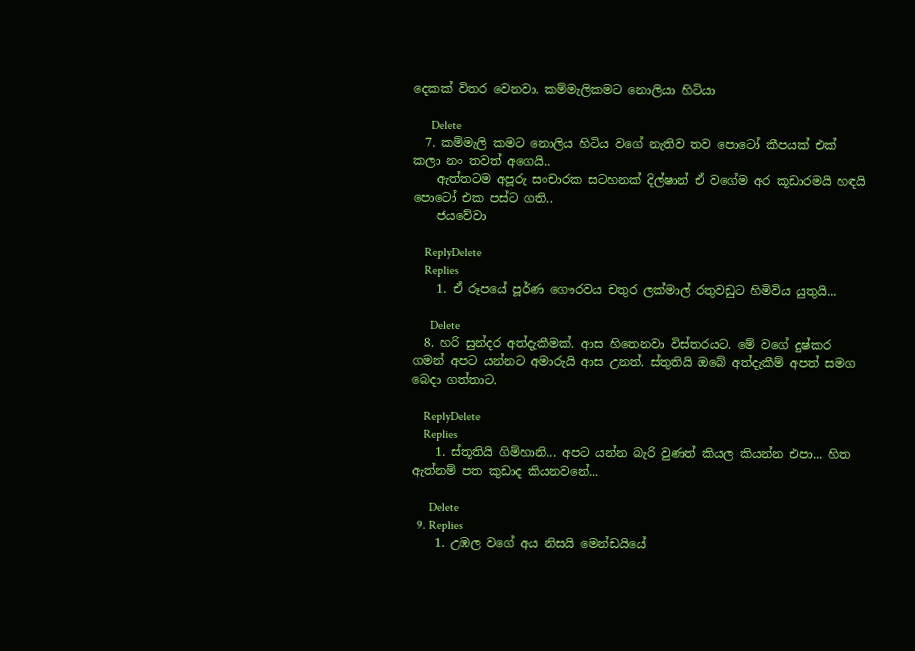දෙකක් විතර වෙනවා. කම්මැලිකමට නොලියා හිටියා

      Delete
  7. කම්මැලි කමට නොලිය හිටිය වගේ නැතිව තව පොටෝ කීපයක් එක් කලා නං තවත් අගෙයි..
    ඇත්තටම අපූරු සංචාරක සටහනක් දිල්ෂාන් ඒ වගේම අර කූඩාරමයි හඳයි පොටෝ එක පස්ට ගති..
    ජයවේවා

    ReplyDelete
    Replies
    1. ඒ රූපයේ පූර්ණ ගෞරවය චතුර ලක්මාල් රතුවඩුට හිමිවිය යුතුයි...

      Delete
  8. හරි සුන්දර අත්දැකීමක්. ආස හිතෙනවා විස්තරයට. මේ වගේ දුෂ්කර ගමන් අපට යන්නට අමාරුයි ආස උනත්. ස්තුතියි ඔබේ අත්දැකීම් අපත් සමග බෙදා ගත්තාට.

    ReplyDelete
    Replies
    1. ස්තූතියි ගිම්හානි... අපට යන්න බැරි වුණත් කියල කියන්න එපා... හිත ඇත්නම් පත කුඩාද කියනවනේ...

      Delete
  9. Replies
    1. උඹල වගේ අය නිසයි මෙන්ඩයිය‍ේ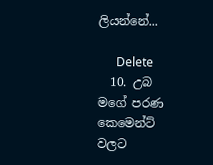ලියන්නේ...

      Delete
  10. උබ මගේ පරණ කෙමෙන්ට් වලට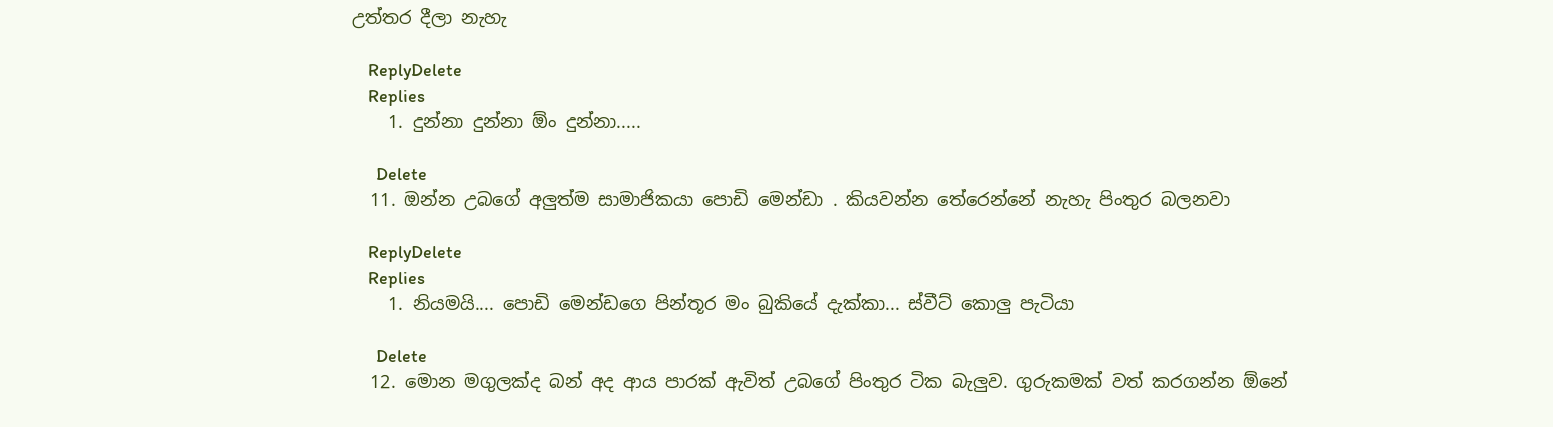උත්තර දීලා නැහැ

    ReplyDelete
    Replies
    1. දුන්නා දුන්නා ඕං දුන්නා.....

      Delete
  11. ඔන්න උබගේ අලුත්ම සාමාජිකයා පොඩි මෙන්ඩා . කියවන්න තේරෙන්නේ නැහැ පිංතුර බලනවා

    ReplyDelete
    Replies
    1. නියමයි.... පොඩි මෙන්ඩගෙ පින්තූර මං බුකියේ දැක්කා... ස්වීට් කොලු පැටියා

      Delete
  12. මොන මගුලක්ද බන් අද ආය පාරක් ඇවිත් උබගේ පිංතුර ටික බැලුව. ගුරුකමක් වත් කරගන්න ඕනේ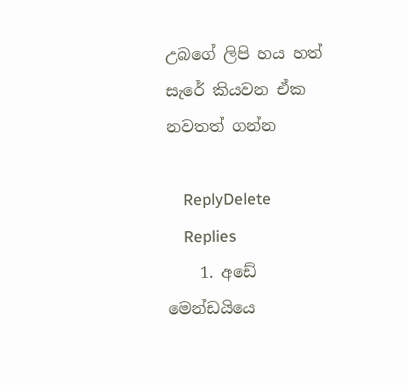උබගේ ලිපි හය හත් සැරේ කියවන ඒක නවතත් ගන්න

    ReplyDelete
    Replies
    1. අඩේ මෙන්ඩයියෙ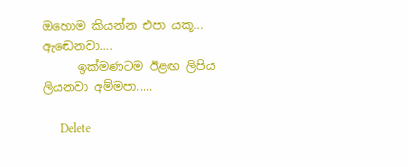ඔහොම කියන්න එපා යකූ... ඇඬෙනවා....
      ඉක්මණටම ඊළඟ ලිපිය ලියනවා අම්මපා.....

      Delete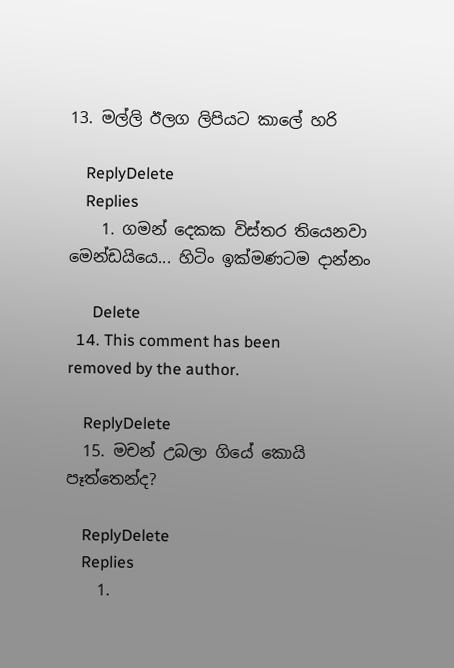13. මල්ලි ඊලග ලිපියට කාලේ හරි

    ReplyDelete
    Replies
    1. ගමන් දෙකක විස්තර තියෙනවා මෙන්ඩයියෙ... හිටිං ඉක්මණටම දාන්නං

      Delete
  14. This comment has been removed by the author.

    ReplyDelete
  15. මචන් උබලා ගියේ කොයි පෑත්තෙන්ද?

    ReplyDelete
    Replies
    1.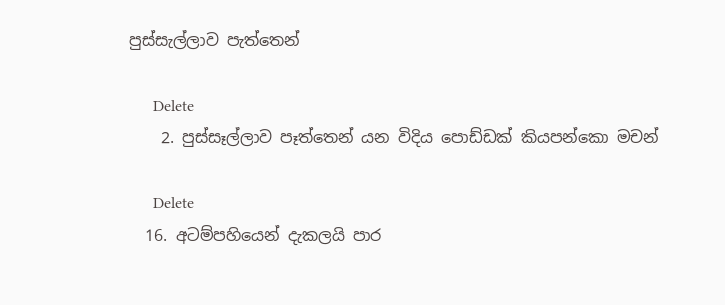පුස්සැල්ලාව පැත්තෙන්

      Delete
    2. පුස්සෑල්ලාව පෑත්තෙන් යන විදිය පොඩ්ඩක් කියපන්කො මචන්

      Delete
  16. අටම්පහියෙන් දැකලයි පාර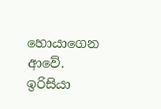හොයාගෙන ආවේ. ඉරිසියා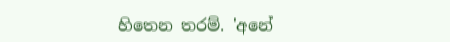හිතෙන තරම්. 'අනේ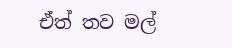ඒත් තව මල්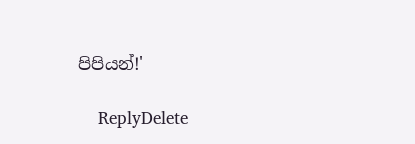පිපියන්!'

    ReplyDelete